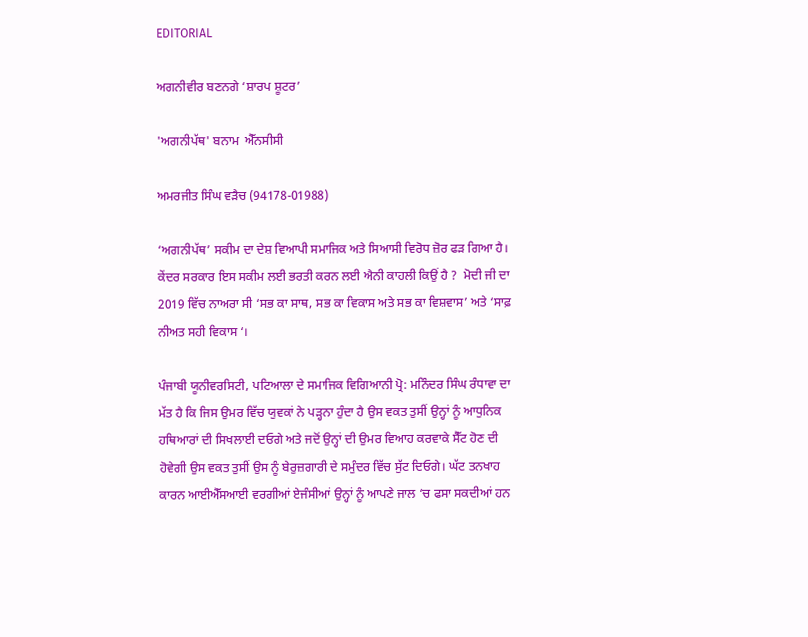EDITORIAL

ਅਗਨੀਵੀਰ ਬਣਨਗੇ ‘ਸ਼ਾਰਪ ਸ਼ੂਟਰ’

'ਅਗਨੀਪੱਥ' ਬਨਾਮ  ਐੱਨਸੀਸੀ

ਅਮਰਜੀਤ ਸਿੰਘ ਵੜੈਚ (94178-01988)

‘ਅਗਨੀਪੱਥ’ ਸਕੀਮ ਦਾ ਦੇਸ਼ ਵਿਆਪੀ ਸਮਾਜਿਕ ਅਤੇ ਸਿਆਸੀ ਵਿਰੋਧ ਜ਼ੋਰ ਫੜ ਗਿਆ ਹੈ। ਕੇਂਦਰ ਸਰਕਾਰ ਇਸ ਸਕੀਮ ਲਈ ਭਰਤੀ ਕਰਨ ਲਈ ਐਨੀ ਕਾਹਲੀ ਕਿਉਂ ਹੈ ?  ਮੋਦੀ ਜੀ ਦਾ 2019 ਵਿੱਚ ਨਾਅਰਾ ਸੀ ‘ਸਭ ਕਾ ਸਾਥ, ਸਭ ਕਾ ਵਿਕਾਸ ਅਤੇ ਸਭ ਕਾ ਵਿਸ਼ਵਾਸ’ ਅਤੇ ‘ਸਾਫ਼ ਨੀਅਤ ਸਹੀ ਵਿਕਾਸ ‘।

ਪੰਜਾਬੀ ਯੂਨੀਵਰਸਿਟੀ, ਪਟਿਆਲਾ ਦੇ ਸਮਾਜਿਕ ਵਿਗਿਆਨੀ ਪ੍ਰੋ: ਮਨਿੰਦਰ ਸਿੰਘ ਰੰਧਾਵਾ ਦਾ ਮੱਤ ਹੈ ਕਿ ਜਿਸ ਉਮਰ ਵਿੱਚ ਯੁਵਕਾਂ ਨੇ ਪੜ੍ਹਨਾ ਹੁੰਦਾ ਹੈ ਉਸ ਵਕਤ ਤੁਸੀਂ ਉਨ੍ਹਾਂ ਨੂੰ ਆਧੁਨਿਕ ਹਥਿਆਰਾਂ ਦੀ ਸਿਖਲਾਈ ਦਓਗੇ ਅਤੇ ਜਦੋਂ ਉਨ੍ਹਾਂ ਦੀ ਉਮਰ ਵਿਆਹ ਕਰਵਾਕੇ ਸੈੱਟ ਹੋਣ ਦੀ ਹੋਵੇਗੀ ਉਸ ਵਕਤ ਤੁਸੀਂ ਉਸ ਨੂੰ ਬੇਰੁਜ਼ਗਾਰੀ ਦੇ ਸਮੁੰਦਰ ਵਿੱਚ ਸੁੱਟ ਦਿਓਗੇ। ਘੱਟ ਤਨਖਾਹ ਕਾਰਨ ਆਈਐੱਸਆਈ ਵਰਗੀਆਂ ਏਜੰਸੀਆਂ ਉਨ੍ਹਾਂ ਨੂੰ ਆਪਣੇ ਜਾਲ ‘ਚ ਫਸਾ ਸਕਦੀਆਂ ਹਨ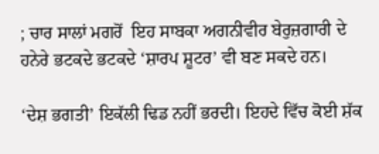; ਚਾਰ ਸਾਲਾਂ ਮਗਰੋਂ  ਇਹ ਸਾਬਕਾ ਅਗਨੀਵੀਰ ਬੇਰੁਜ਼ਗਾਰੀ ਦੇ ਹਨੇਰੇ ਭਟਕਦੇ ਭਟਕਦੇ ‘ਸ਼ਾਰਪ ਸ਼ੂਟਰ’ ਵੀ ਬਣ ਸਕਦੇ ਹਨ।

‘ਦੇਸ਼ ਭਗਤੀ’ ਇਕੱਲੀ ਢਿਡ ਨਹੀਂ ਭਰਦੀ। ਇਹਦੇ ਵਿੱਚ ਕੋਈ ਸ਼ੱਕ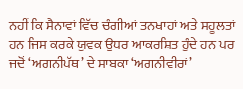ਨਹੀਂ ਕਿ ਸੈਨਾਵਾਂ ਵਿੱਚ ਚੰਗੀਆਂ ਤਨਖਾਹਾਂ ਅਤੇ ਸਹੂਲਤਾਂ ਹਨ ਜਿਸ ਕਰਕੇ ਯੁਵਕ ਉਧਰ ਆਕਰਸ਼ਿਤ ਹੁੰਦੇ ਹਨ ਪਰ ਜਦੋਂ ‘ਅਗਨੀਪੱਥ’ ਦੇ ਸਾਬਕਾ ‘ਅਗਨੀਵੀਰਾਂ’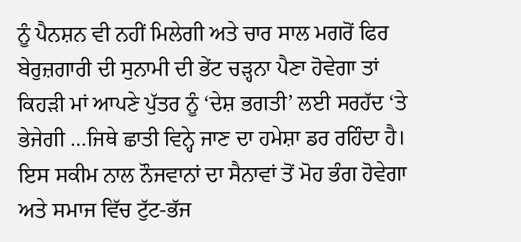ਨੂੰ ਪੈਨਸ਼ਨ ਵੀ ਨਹੀਂ ਮਿਲੇਗੀ ਅਤੇ ਚਾਰ ਸਾਲ ਮਗਰੋਂ ਫਿਰ ਬੇਰੁਜ਼ਗਾਰੀ ਦੀ ਸੁਨਾਮੀ ਦੀ ਭੇਂਟ ਚੜ੍ਹਨਾ ਪੈਣਾ ਹੋਵੇਗਾ ਤਾਂ ਕਿਹੜੀ ਮਾਂ ਆਪਣੇ ਪੁੱਤਰ ਨੂੰ ‘ਦੇਸ਼ ਭਗਤੀ’ ਲਈ ਸਰਹੱਦ ‘ਤੇ ਭੇਜੇਗੀ …ਜਿਥੇ ਛਾਤੀ ਵਿਨ੍ਹੇ ਜਾਣ ਦਾ ਹਮੇਸ਼ਾ ਡਰ ਰਹਿੰਦਾ ਹੈ। ਇਸ ਸਕੀਮ ਨਾਲ ਨੌਜਵਾਨਾਂ ਦਾ ਸੈਨਾਵਾਂ ਤੋਂ ਮੋਹ ਭੰਗ ਹੋਵੇਗਾ ਅਤੇ ਸਮਾਜ ਵਿੱਚ ਟੁੱਟ-ਭੱਜ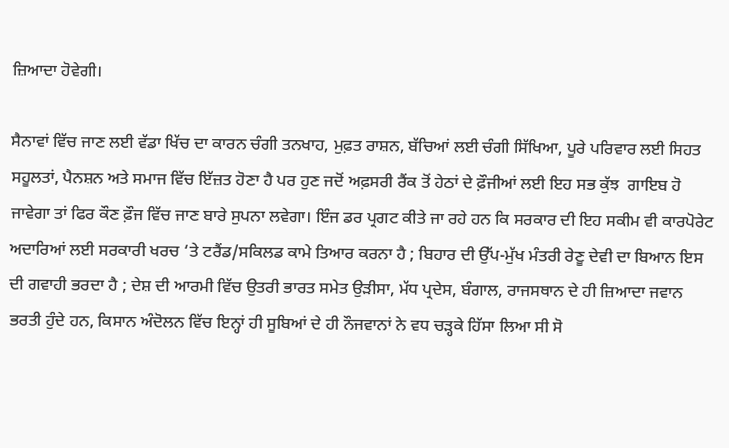ਜ਼ਿਆਦਾ ਹੋਵੇਗੀ।

ਸੈਨਾਵਾਂ ਵਿੱਚ ਜਾਣ ਲਈ ਵੱਡਾ ਖਿੱਚ ਦਾ ਕਾਰਨ ਚੰਗੀ ਤਨਖਾਹ, ਮੁਫ਼ਤ ਰਾਸ਼ਨ, ਬੱਚਿਆਂ ਲਈ ਚੰਗੀ ਸਿੱਖਿਆ, ਪੂਰੇ ਪਰਿਵਾਰ ਲਈ ਸਿਹਤ ਸਹੂਲਤਾਂ, ਪੈਨਸ਼ਨ ਅਤੇ ਸਮਾਜ ਵਿੱਚ ਇੱਜ਼ਤ ਹੋਣਾ ਹੈ ਪਰ ਹੁਣ ਜਦੋਂ ਅਫ਼ਸਰੀ ਰੈਂਕ ਤੋਂ ਹੇਠਾਂ ਦੇ ਫ਼ੌਜੀਆਂ ਲਈ ਇਹ ਸਭ ਕੁੱਝ  ਗਾਇਬ ਹੋ ਜਾਵੇਗਾ ਤਾਂ ਫਿਰ ਕੌਣ ਫ਼ੌਜ ਵਿੱਚ ਜਾਣ ਬਾਰੇ ਸੁਪਨਾ ਲਵੇਗਾ। ਇੰਜ ਡਰ ਪ੍ਰਗਟ ਕੀਤੇ ਜਾ ਰਹੇ ਹਨ ਕਿ ਸਰਕਾਰ ਦੀ ਇਹ ਸਕੀਮ ਵੀ ਕਾਰਪੋਰੇਟ ਅਦਾਰਿਆਂ ਲਈ ਸਰਕਾਰੀ ਖਰਚ ‘ਤੇ ਟਰੈਂਡ/ਸਕਿਲਡ ਕਾਮੇ ਤਿਆਰ ਕਰਨਾ ਹੈ ; ਬਿਹਾਰ ਦੀ ਉੱਪ-ਮੁੱਖ ਮੰਤਰੀ ਰੇਣੂ ਦੇਵੀ ਦਾ ਬਿਆਨ ਇਸ ਦੀ ਗਵਾਹੀ ਭਰਦਾ ਹੈ ; ਦੇਸ਼ ਦੀ ਆਰਮੀ ਵਿੱਚ ਉਤਰੀ ਭਾਰਤ ਸਮੇਤ ਉੜੀਸਾ, ਮੱਧ ਪ੍ਰਦੇਸ, ਬੰਗਾਲ, ਰਾਜਸਥਾਨ ਦੇ ਹੀ ਜ਼ਿਆਦਾ ਜਵਾਨ ਭਰਤੀ ਹੁੰਦੇ ਹਨ, ਕਿਸਾਨ ਅੰਦੋਲਨ ਵਿੱਚ ਇਨ੍ਹਾਂ ਹੀ ਸੂਬਿਆਂ ਦੇ ਹੀ ਨੌਜਵਾਨਾਂ ਨੇ ਵਧ ਚੜ੍ਹਕੇ ਹਿੱਸਾ ਲਿਆ ਸੀ ਸੋ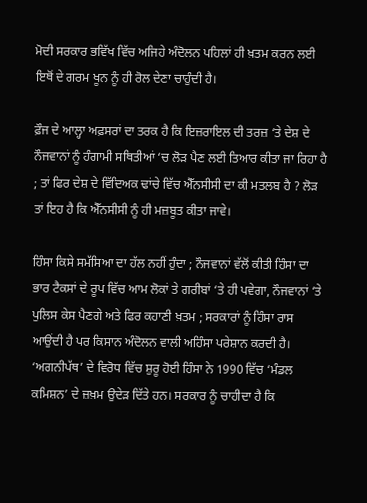ਮੋਦੀ ਸਰਕਾਰ ਭਵਿੱਖ ਵਿੱਚ ਅਜਿਹੇ ਅੰਦੋਲਨ ਪਹਿਲਾਂ ਹੀ ਖ਼ਤਮ ਕਰਨ ਲਈ ਇਥੋਂ ਦੇ ਗਰਮ ਖੂਨ ਨੂੰ ਹੀ ਰੋਲ ਦੇਣਾ ਚਾਹੁੰਦੀ ਹੈ।

ਫ਼ੌਜ ਦੇ ਆਲ੍ਹਾ ਅਫ਼ਸਰਾਂ ਦਾ ਤਰਕ ਹੈ ਕਿ ਇਜ਼ਰਾਇਲ ਦੀ ਤਰਜ਼ ‘ਤੇ ਦੇਸ਼ ਦੇ ਨੌਜਵਾਨਾਂ ਨੂੰ ਹੰਗਾਮੀ ਸਥਿਤੀਆਂ ‘ਚ ਲੋੜ ਪੈਣ ਲਈ ਤਿਆਰ ਕੀਤਾ ਜਾ ਰਿਹਾ ਹੈ ; ਤਾਂ ਫਿਰ ਦੇਸ਼ ਦੇ ਵਿੱਦਿਅਕ ਢਾਂਚੇ ਵਿੱਚ ਐੱਨਸੀਸੀ ਦਾ ਕੀ ਮਤਲਬ ਹੈ ? ਲੋੜ ਤਾਂ ਇਹ ਹੈ ਕਿ ਐੱਨਸੀਸੀ ਨੂੰ ਹੀ ਮਜ਼ਬੂਤ ਕੀਤਾ ਜਾਵੇ।

ਹਿੰਸਾ ਕਿਸੇ ਸਮੱਸਿਆ ਦਾ ਹੱਲ ਨਹੀਂ ਹੁੰਦਾ ; ਨੌਜਵਾਨਾਂ ਵੱਲੋਂ ਕੀਤੀ ਹਿੰਸਾ ਦਾ ਭਾਰ ਟੈਕਸਾਂ ਦੇ ਰੂਪ ਵਿੱਚ ਆਮ ਲੋਕਾਂ ਤੇ ਗਰੀਬਾਂ ‘ਤੇ ਹੀ ਪਵੇਗਾ, ਨੌਜਵਾਨਾਂ ‘ਤੇ ਪੁਲਿਸ ਕੇਸ ਪੈਣਗੇ ਅਤੇ ਫਿਰ ਕਹਾਣੀ ਖ਼ਤਮ ; ਸਰਕਾਰਾਂ ਨੂੰ ਹਿੰਸਾ ਰਾਸ ਆਉਂਦੀ ਹੈ ਪਰ ਕਿਸਾਨ ਅੰਦੋਲਨ ਵਾਲੀ ਅਹਿੰਸਾ ਪਰੇਸ਼ਾਨ ਕਰਦੀ ਹੈ। ‘ਅਗਨੀਪੱਥ’ ਦੇ ਵਿਰੋਧ ਵਿੱਚ ਸ਼ੁਰੂ ਹੋਈ ਹਿੰਸਾ ਨੇ 1990 ਵਿੱਚ ‘ਮੰਡਲ ਕਮਿਸ਼ਨ’ ਦੇ ਜ਼ਖ਼ਮ ਉਦੇੜ ਦਿੱਤੇ ਹਨ। ਸਰਕਾਰ ਨੂੰ ਚਾਹੀਦਾ ਹੈ ਕਿ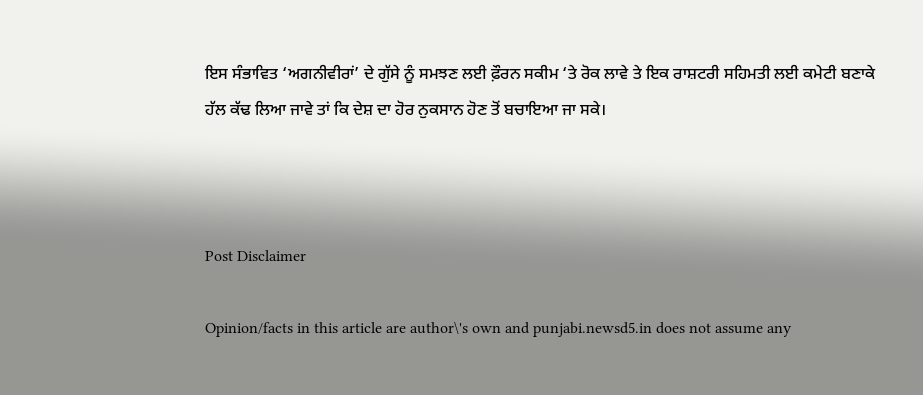ਇਸ ਸੰਭਾਵਿਤ ‘ਅਗਨੀਵੀਰਾਂ’ ਦੇ ਗੁੱਸੇ ਨੂੰ ਸਮਝਣ ਲਈ ਫ਼ੌਰਨ ਸਕੀਮ ‘ਤੇ ਰੋਕ ਲਾਵੇ ਤੇ ਇਕ ਰਾਸ਼ਟਰੀ ਸਹਿਮਤ‌ੀ ਲਈ ਕਮੇਟੀ ਬਣਾਕੇ ਹੱਲ ਕੱਢ ਲਿਆ ਜਾਵੇ ਤਾਂ ਕਿ ਦੇਸ਼ ਦਾ ਹੋਰ ਨੁਕਸਾਨ ਹੋਣ ਤੋਂ ਬਚਾਇਆ ਜਾ ਸਕੇ।



Post Disclaimer

Opinion/facts in this article are author\'s own and punjabi.newsd5.in does not assume any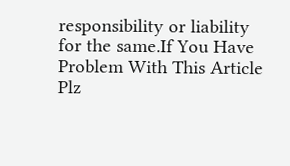responsibility or liability for the same.If You Have Problem With This Article Plz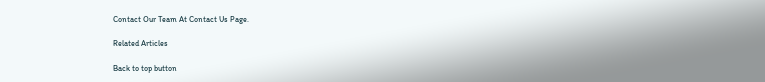Contact Our Team At Contact Us Page.

Related Articles

Back to top button